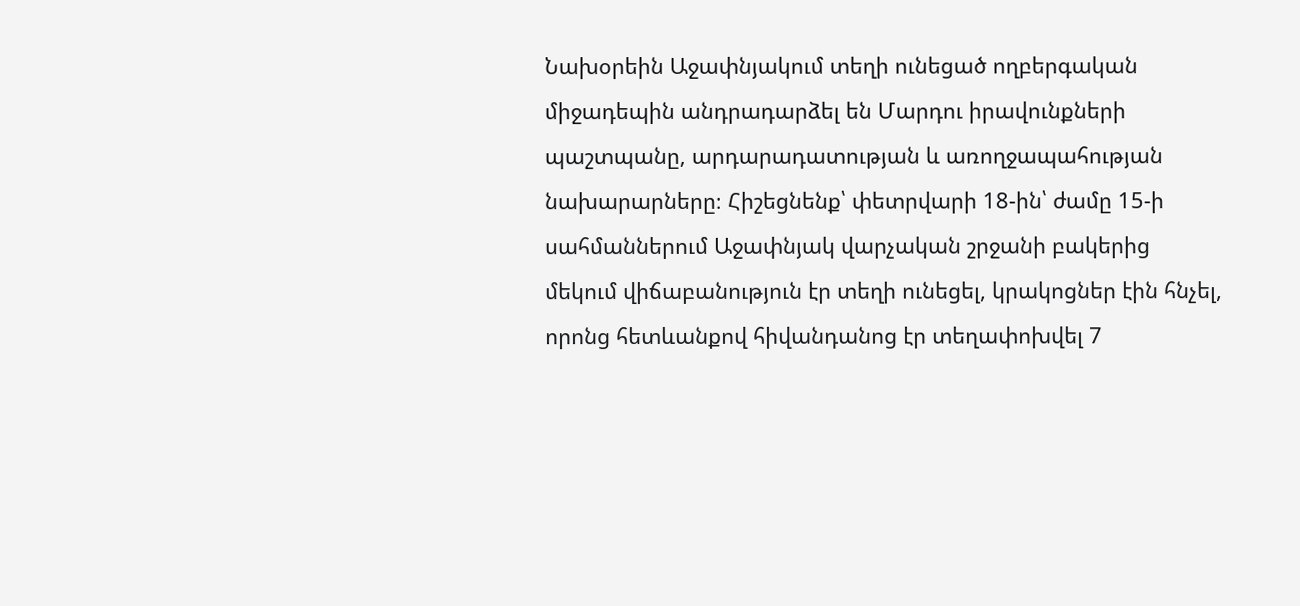Նախօրեին Աջափնյակում տեղի ունեցած ողբերգական միջադեպին անդրադարձել են Մարդու իրավունքների պաշտպանը, արդարադատության և առողջապահության նախարարները։ Հիշեցնենք՝ փետրվարի 18-ին՝ ժամը 15-ի սահմաններում Աջափնյակ վարչական շրջանի բակերից մեկում վիճաբանություն էր տեղի ունեցել, կրակոցներ էին հնչել, որոնց հետևանքով հիվանդանոց էր տեղափոխվել 7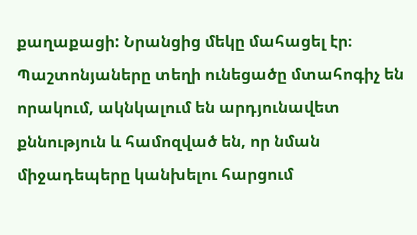քաղաքացի: Նրանցից մեկը մահացել էր։ Պաշտոնյաները տեղի ունեցածը մտահոգիչ են որակում, ակնկալում են արդյունավետ քննություն և համոզված են, որ նման միջադեպերը կանխելու հարցում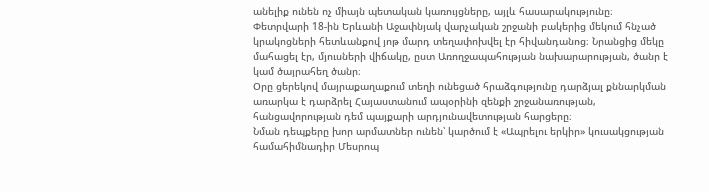անելիք ունեն ոչ միայն պետական կառույցները, այլև հասարակությունը։
Փետրվարի 18-ին Երևանի Աջափնյակ վարչական շրջանի բակերից մեկում հնչած կրակոցների հետևանքով յոթ մարդ տեղափոխվել էր հիվանդանոց։ Նրանցից մեկը մահացել էր, մյուսների վիճակը, ըստ Առողջապահության նախարարության, ծանր է կամ ծայրահեղ ծանր։
Օրը ցերեկով մայրաքաղաքում տեղի ունեցած հրաձգությունը դարձյալ քննարկման առարկա է դարձրել Հայաստանում ապօրինի զենքի շրջանառության, հանցավորության դեմ պայքարի արդյունավետության հարցերը։
Նման դեպքերը խոր արմատներ ունեն՝ կարծում է «Ապրելու երկիր» կուսակցության համահիմնադիր Մեսրոպ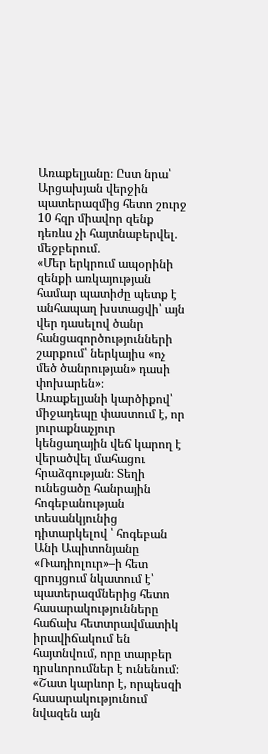Առաքելյանը։ Ըստ նրա՝ Արցախյան վերջին պատերազմից հետո շուրջ 10 հզր միավոր զենք դեռևս չի հայտնաբերվել․ մեջբերում․
«Մեր երկրում ապօրինի զենքի առկայության համար պատիժը պետք է անհապաղ խստացվի՝ այն վեր դասելով ծանր հանցագործությունների շարքում՝ ներկայիս «ոչ մեծ ծանրության» դասի փոխարեն»։
Առաքելյանի կարծիքով՝ միջադեպը փաստում է, որ յուրաքնաչյուր կենցաղային վեճ կարող է վերածվել մահացու հրաձգության։ Տեղի ունեցածը հանրային հոգեբանության տեսանկյունից դիտարկելով ՝ հոգեբան Անի Ապիտոնյանը «Ռադիոլուր»–ի հետ զրույցում նկատում է՝ պատերազմներից հետո հասարակությունները հաճախ հետտրավմատիկ իրավիճակում են հայտնվում, որը տարբեր դրսևորումներ է ունենում։
«Շատ կարևոր է, որպեսզի հասարակությունում նվազեն այն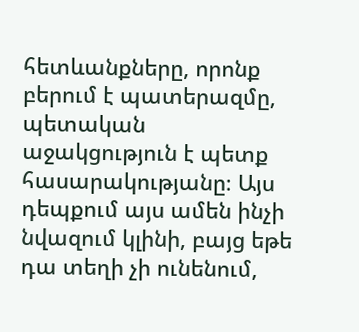հետևանքները, որոնք բերում է պատերազմը, պետական աջակցություն է պետք հասարակությանը։ Այս դեպքում այս ամեն ինչի նվազում կլինի, բայց եթե դա տեղի չի ունենում,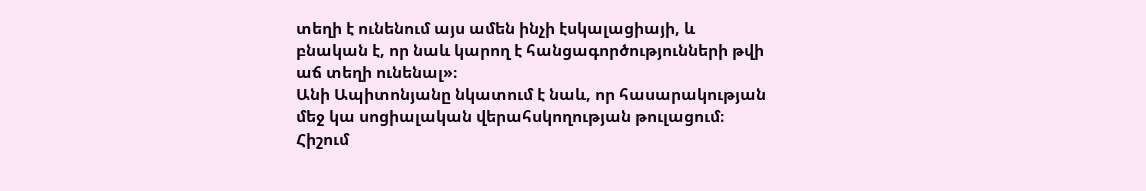տեղի է ունենում այս ամեն ինչի էսկալացիայի, և բնական է, որ նաև կարող է հանցագործությունների թվի աճ տեղի ունենալ»։
Անի Ապիտոնյանը նկատում է նաև, որ հասարակության մեջ կա սոցիալական վերահսկողության թուլացում։ Հիշում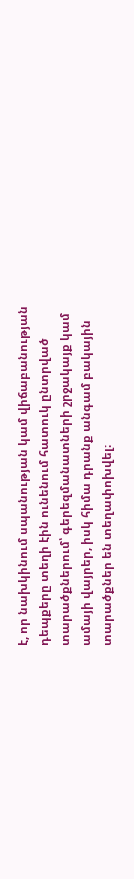է, որ նախկինում սպանության կամ վիճաբանության դեպքերը տեղի էին ունենում հատուկ ընտրված տարածքներում՝ գերեզմանատների շրջակայք կամ ամայի վայրեր, իսկ հիմա դրանք անգամ բակային տարածքներ են տեղափոխվել։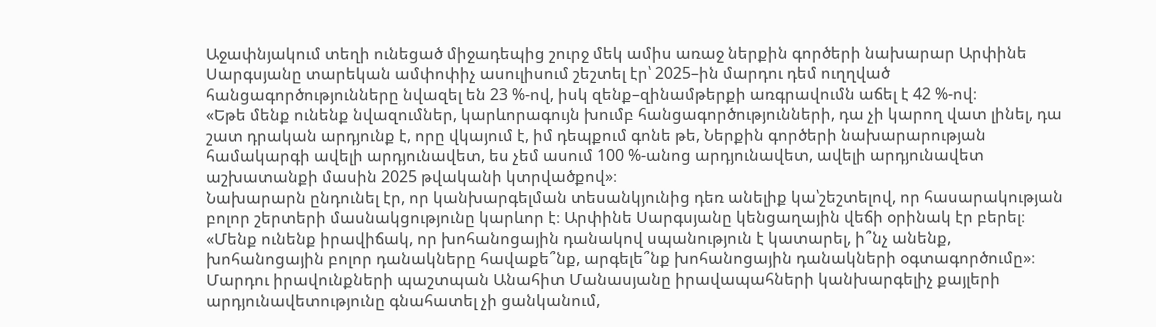Աջափնյակում տեղի ունեցած միջադեպից շուրջ մեկ ամիս առաջ ներքին գործերի նախարար Արփինե Սարգսյանը տարեկան ամփոփիչ ասուլիսում շեշտել էր՝ 2025–ին մարդու դեմ ուղղված հանցագործությունները նվազել են 23 %-ով, իսկ զենք–զինամթերքի առգրավումն աճել է 42 %-ով։
«Եթե մենք ունենք նվազումներ, կարևորագույն խումբ հանցագործությունների, դա չի կարող վատ լինել, դա շատ դրական արդյունք է, որը վկայում է, իմ դեպքում գոնե թե, Ներքին գործերի նախարարության համակարգի ավելի արդյունավետ, ես չեմ ասում 100 %-անոց արդյունավետ, ավելի արդյունավետ աշխատանքի մասին 2025 թվականի կտրվածքով»։
Նախարարն ընդունել էր, որ կանխարգելման տեսանկյունից դեռ անելիք կա՝շեշտելով, որ հասարակության բոլոր շերտերի մասնակցությունը կարևոր է։ Արփինե Սարգսյանը կենցաղային վեճի օրինակ էր բերել։
«Մենք ունենք իրավիճակ, որ խոհանոցային դանակով սպանություն է կատարել, ի՞նչ անենք, խոհանոցային բոլոր դանակները հավաքե՞նք, արգելե՞նք խոհանոցային դանակների օգտագործումը»։
Մարդու իրավունքների պաշտպան Անահիտ Մանասյանը իրավապահների կանխարգելիչ քայլերի արդյունավետությունը գնահատել չի ցանկանում,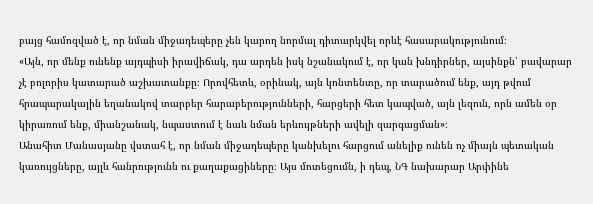բայց համոզված է, որ նման միջադեպերը չեն կարող նորմալ դիտարկվել որևէ հասարակությունում։
«Այն, որ մենք ունենք այդպիսի իրավիճակ, դա արդեն իսկ նշանակում է, որ կան խնդիրներ, այսինքն՝ բավարար չէ բոլորիս կատարած աշխատանքը։ Որովհետև, օրինակ, այն կոնտենտը, որ տարածում ենք, այդ թվում հրապարակային եղանակով տարբեր հարաբերությունների, հարցերի հետ կապված, այն լեզուն, որն ամեն օր կիրառում ենք, միանշանակ, նպաստում է նաև նման երևույթների ավելի զարգացման»։
Անահիտ Մանասյանը վստահ է, որ նման միջադեպերը կանխելու հարցում անելիք ունեն ոչ միայն պետական կառույցները, այլև հանրությունն ու քաղաքացիները։ Այս մոտեցումն, ի դեպ, ՆԳ նախարար Արփինե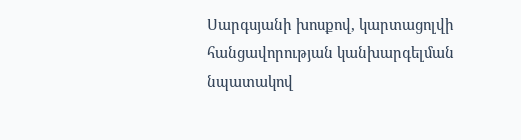Սարգսյանի խոսքով, կարտացոլվի հանցավորության կանխարգելման նպատակով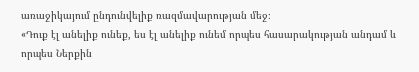առաջիկայում ընդունվելիք ռազմավարության մեջ։
«Դուք էլ անելիք ունեք, ես էլ անելիք ունեմ որպես հասարակության անդամ և որպես Ներքին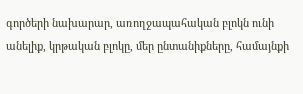գործերի նախարար, առողջապահական բլոկն ունի անելիք, կրթական բլոկը, մեր ընտանիքները, համայնքի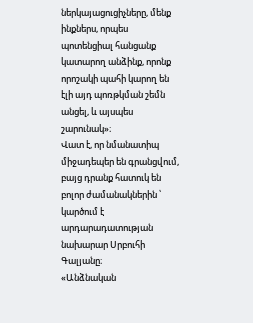ներկայացուցիչները, մենք ինքներս, որպես պոտենցիալ հանցանք կատարող անձինք, որոնք որոշակի պահի կարող են էլի այդ պոռթկման շեմն անցել, և այսպես շարունակ»։
Վատ է, որ նմանատիպ միջադեպեր են գրանցվում, բայց դրանք հատուկ են բոլոր ժամանակներին ՝ կարծում է արդարադատության նախարար Սրբուհի Գալյանը։
«Անձնական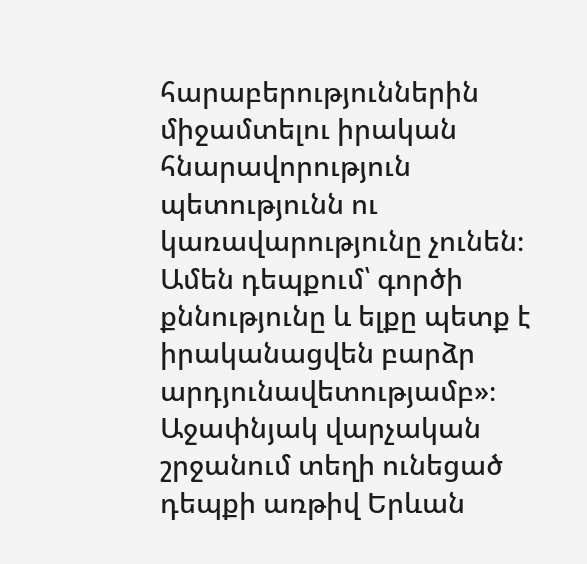հարաբերություններին միջամտելու իրական հնարավորություն պետությունն ու կառավարությունը չունեն։ Ամեն դեպքում՝ գործի քննությունը և ելքը պետք է իրականացվեն բարձր արդյունավետությամբ»։
Աջափնյակ վարչական շրջանում տեղի ունեցած դեպքի առթիվ Երևան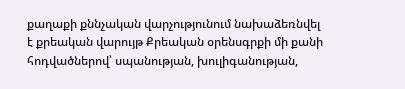քաղաքի քննչական վարչությունում նախաձեռնվել է քրեական վարույթ Քրեական օրենսգրքի մի քանի հոդվածներով՝ սպանության, խուլիգանության,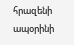հրազենի ապօրինի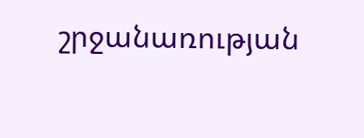շրջանառության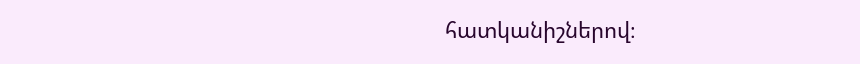հատկանիշներով։